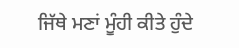ਜਿੱਥੇ ਮਣਾਂ ਮੂੰਹੀ ਕੀਤੇ ਹੁੰਦੇ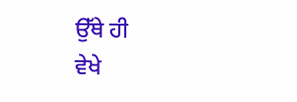ਉੱਥੇ ਹੀ
ਵੇਖੇ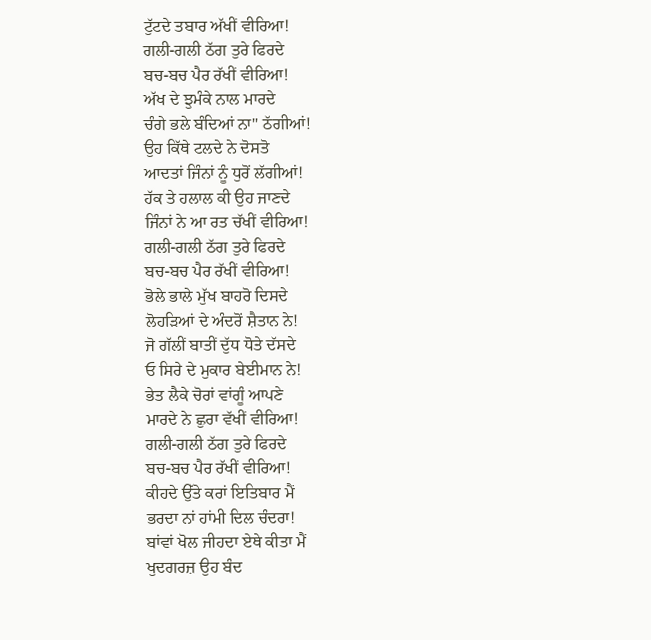ਟੁੱਟਦੇ ਤਬਾਰ ਅੱਖੀਂ ਵੀਰਿਆ!
ਗਲੀ-ਗਲੀ ਠੱਗ ਤੁਰੇ ਫਿਰਦੇ
ਬਚ-ਬਚ ਪੈਰ ਰੱਖੀਂ ਵੀਰਿਆ!
ਅੱਖ ਦੇ ਝੁਮੰਕੇ ਨਾਲ ਮਾਰਦੇ
ਚੰਗੇ ਭਲੇ ਬੰਦਿਆਂ ਨਾ" ਠੱਗੀਆਂ!
ਉਹ ਕਿੱਥੇ ਟਲਦੇ ਨੇ ਦੋਸਤੋ
ਆਦਤਾਂ ਜਿੰਨਾਂ ਨੂੰ ਧੁਰੋਂ ਲੱਗੀਆਂ!
ਹੱਕ ਤੇ ਹਲਾਲ ਕੀ ਉਹ ਜਾਣਦੇ
ਜਿੰਨਾਂ ਨੇ ਆ ਰਤ ਚੱਖੀਂ ਵੀਰਿਆ!
ਗਲੀ-ਗਲੀ ਠੱਗ ਤੁਰੇ ਫਿਰਦੇ
ਬਚ-ਬਚ ਪੈਰ ਰੱਖੀਂ ਵੀਰਿਆ!
ਭੋਲੇ ਭਾਲੇ ਮੁੱਖ ਬਾਹਰੋ ਦਿਸਦੇ
ਲੋਹੜਿਆਂ ਦੇ ਅੰਦਰੋਂ ਸ਼ੈਤਾਨ ਨੇ!
ਜੋ ਗੱਲੀਂ ਬਾਤੀਂ ਦੁੱਧ ਧੋਤੇ ਦੱਸਦੇ
ਓ ਸਿਰੇ ਦੇ ਮੁਕਾਰ ਬੇਈਮਾਨ ਨੇ!
ਭੇਤ ਲੈਕੇ ਚੋਰਾਂ ਵਾਂਗੂੰ ਆਪਣੇ
ਮਾਰਦੇ ਨੇ ਛੁਰਾ ਵੱਖੀਂ ਵੀਰਿਆ!
ਗਲੀ-ਗਲੀ ਠੱਗ ਤੁਰੇ ਫਿਰਦੇ
ਬਚ-ਬਚ ਪੈਰ ਰੱਖੀਂ ਵੀਰਿਆ!
ਕੀਹਦੇ ਉੱਤੇ ਕਰਾਂ ਇਤਿਬਾਰ ਮੈਂ
ਭਰਦਾ ਨਾਂ ਹਾਂਮੀ ਦਿਲ ਚੰਦਰਾ!
ਬਾਂਵਾਂ ਖੋਲ ਜੀਹਦਾ ਏਥੇ ਕੀਤਾ ਮੈਂ
ਖੁਦਗਰਜ਼ ਉਹ ਬੰਦ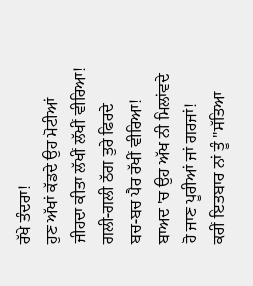ਰੱਖੇ ਤੰਦਰਾ!
ਹੁਣ ਅੱਖਾਂ ਕੱਡਦੇ ਉਹ ਮੋਟੀਆਂ
ਜੀਹਦਾ ਕੀਤਾ ਲੱਖੀਂ ਲੱਖੀਂ ਵੀਰਿਆ!
ਗਲੀ-ਗਲੀ ਠੱਗ ਤੁਰੇ ਫਿਰਦੇ
ਬਚ-ਬਚ ਪੈਰ ਰੱਖੀਂ ਵੀਰਿਆ!
ਬਾਅਦ 'ਚ ਉਹ ਅੱਖ ਨੀ ਮਿਲਾਂਵਦੇ
ਹੋ ਜਾਣ ਪੂਰੀਆਂ ਜਾਂ ਗਰਜਾਂ!
ਕਰੀਂ ਇਤਬਾਰ ਨਾਂ ਤੂੰ "ਸੱਤਿਆ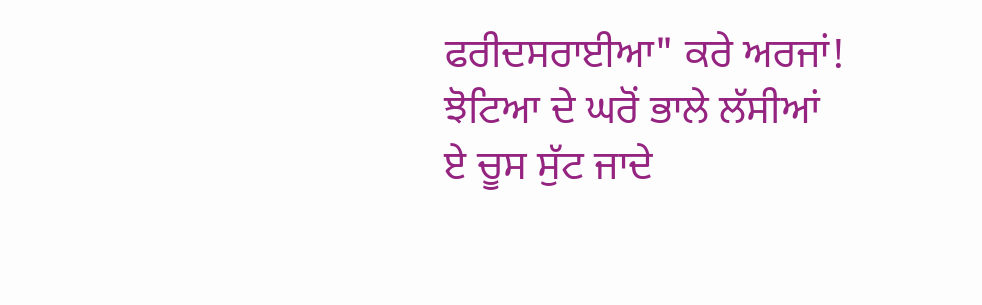ਫਰੀਦਸਰਾਈਆ" ਕਰੇ ਅਰਜਾਂ!
ਝੋਟਿਆ ਦੇ ਘਰੋਂ ਭਾਲੇ ਲੱਸੀਆਂ
ਏ ਚੂਸ ਸੁੱਟ ਜਾਦੇ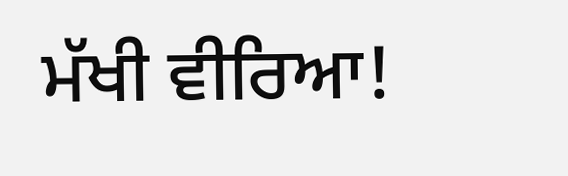ਮੱਖੀ ਵੀਰਿਆ!